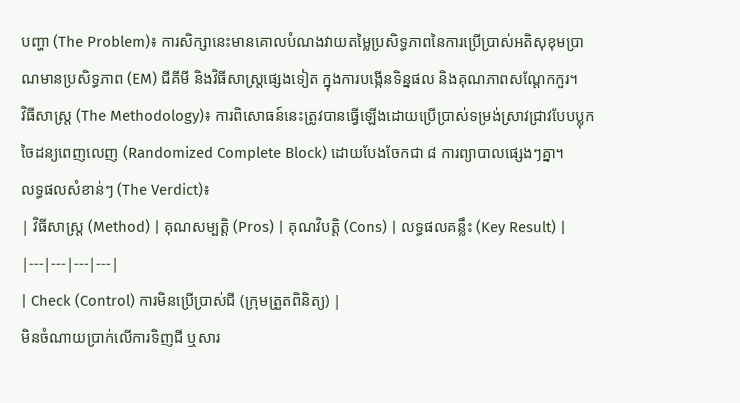បញ្ហា (The Problem)៖ ការសិក្សានេះមានគោលបំណងវាយតម្លៃប្រសិទ្ធភាពនៃការប្រើប្រាស់អតិសុខុមប្រាណមានប្រសិទ្ធភាព (EM) ជីគីមី និងវិធីសាស្រ្តផ្សេងទៀត ក្នុងការបង្កើនទិន្នផល និងគុណភាពសណ្តែកកួរ។
វិធីសាស្ត្រ (The Methodology)៖ ការពិសោធន៍នេះត្រូវបានធ្វើឡើងដោយប្រើប្រាស់ទម្រង់ស្រាវជ្រាវបែបប្លុកចៃដន្យពេញលេញ (Randomized Complete Block) ដោយបែងចែកជា ៨ ការព្យាបាលផ្សេងៗគ្នា។
លទ្ធផលសំខាន់ៗ (The Verdict)៖
| វិធីសាស្ត្រ (Method) | គុណសម្បត្តិ (Pros) | គុណវិបត្តិ (Cons) | លទ្ធផលគន្លឹះ (Key Result) |
|---|---|---|---|
| Check (Control) ការមិនប្រើប្រាស់ជី (ក្រុមត្រួតពិនិត្យ) |
មិនចំណាយប្រាក់លើការទិញជី ឬសារ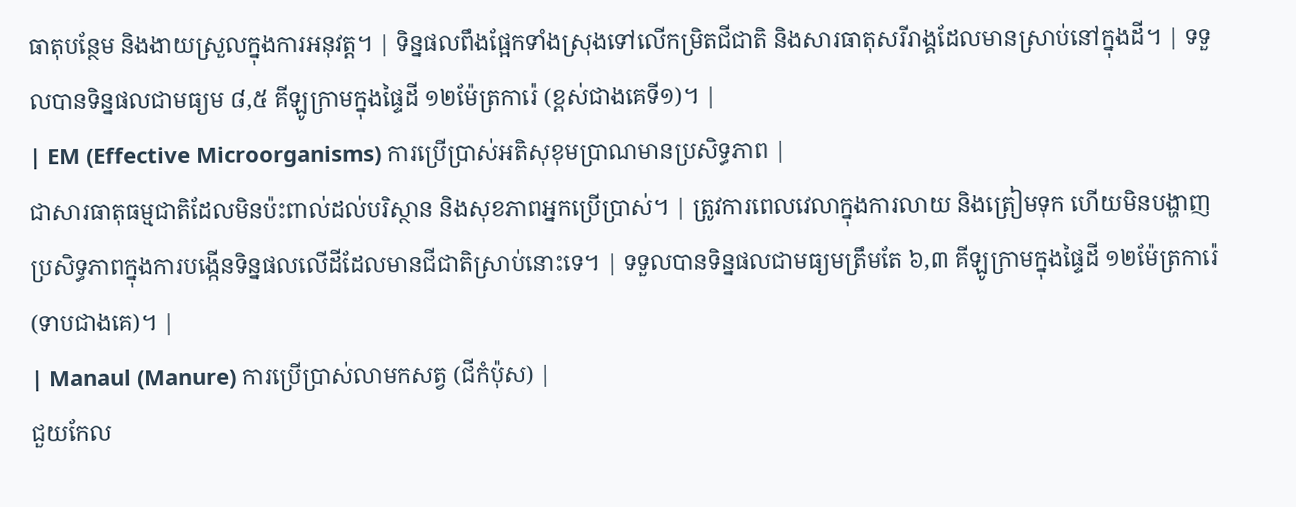ធាតុបន្ថែម និងងាយស្រួលក្នុងការអនុវត្ត។ | ទិន្នផលពឹងផ្អែកទាំងស្រុងទៅលើកម្រិតជីជាតិ និងសារធាតុសរីរាង្គដែលមានស្រាប់នៅក្នុងដី។ | ទទួលបានទិន្នផលជាមធ្យម ៨,៥ គីឡូក្រាមក្នុងផ្ទៃដី ១២ម៉ែត្រការ៉េ (ខ្ពស់ជាងគេទី១)។ |
| EM (Effective Microorganisms) ការប្រើប្រាស់អតិសុខុមប្រាណមានប្រសិទ្ធភាព |
ជាសារធាតុធម្មជាតិដែលមិនប៉ះពាល់ដល់បរិស្ថាន និងសុខភាពអ្នកប្រើប្រាស់។ | ត្រូវការពេលវេលាក្នុងការលាយ និងត្រៀមទុក ហើយមិនបង្ហាញប្រសិទ្ធភាពក្នុងការបង្កើនទិន្នផលលើដីដែលមានជីជាតិស្រាប់នោះទេ។ | ទទួលបានទិន្នផលជាមធ្យមត្រឹមតែ ៦,៣ គីឡូក្រាមក្នុងផ្ទៃដី ១២ម៉ែត្រការ៉េ (ទាបជាងគេ)។ |
| Manaul (Manure) ការប្រើប្រាស់លាមកសត្វ (ជីកំប៉ុស) |
ជួយកែល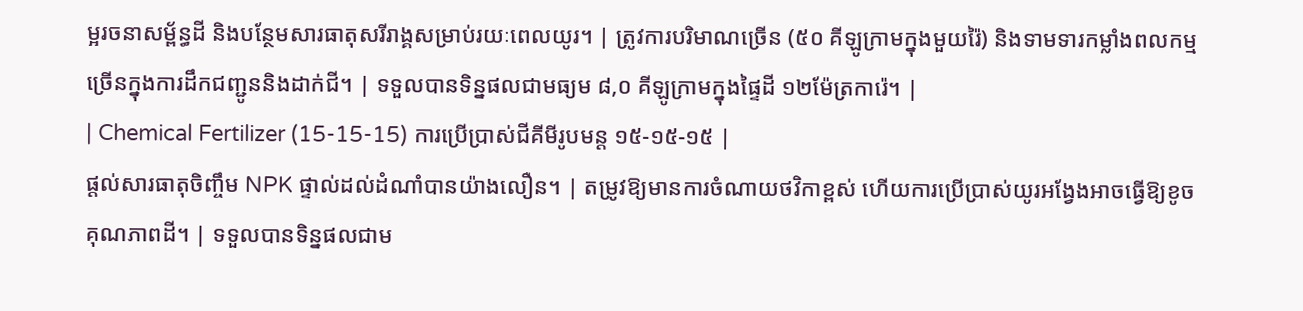ម្អរចនាសម្ព័ន្ធដី និងបន្ថែមសារធាតុសរីរាង្គសម្រាប់រយៈពេលយូរ។ | ត្រូវការបរិមាណច្រើន (៥០ គីឡូក្រាមក្នុងមួយរ៉ៃ) និងទាមទារកម្លាំងពលកម្មច្រើនក្នុងការដឹកជញ្ជូននិងដាក់ជី។ | ទទួលបានទិន្នផលជាមធ្យម ៨,០ គីឡូក្រាមក្នុងផ្ទៃដី ១២ម៉ែត្រការ៉េ។ |
| Chemical Fertilizer (15-15-15) ការប្រើប្រាស់ជីគីមីរូបមន្ត ១៥-១៥-១៥ |
ផ្តល់សារធាតុចិញ្ចឹម NPK ផ្ទាល់ដល់ដំណាំបានយ៉ាងលឿន។ | តម្រូវឱ្យមានការចំណាយថវិកាខ្ពស់ ហើយការប្រើប្រាស់យូរអង្វែងអាចធ្វើឱ្យខូចគុណភាពដី។ | ទទួលបានទិន្នផលជាម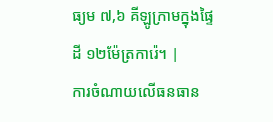ធ្យម ៧,៦ គីឡូក្រាមក្នុងផ្ទៃដី ១២ម៉ែត្រការ៉េ។ |
ការចំណាយលើធនធាន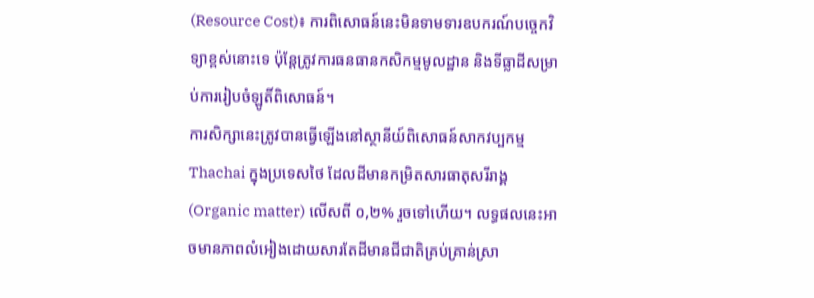(Resource Cost)៖ ការពិសោធន៍នេះមិនទាមទារឧបករណ៍បច្ចេកវិទ្យាខ្ពស់នោះទេ ប៉ុន្តែត្រូវការធនធានកសិកម្មមូលដ្ឋាន និងទីធ្លាដីសម្រាប់ការរៀបចំឡូតិ៍ពិសោធន៍។
ការសិក្សានេះត្រូវបានធ្វើឡើងនៅស្ថានីយ៍ពិសោធន៍សាកវប្បកម្ម Thachai ក្នុងប្រទេសថៃ ដែលដីមានកម្រិតសារធាតុសរីរាង្គ (Organic matter) លើសពី ០,២% រួចទៅហើយ។ លទ្ធផលនេះអាចមានភាពលំអៀងដោយសារតែដីមានជីជាតិគ្រប់គ្រាន់ស្រា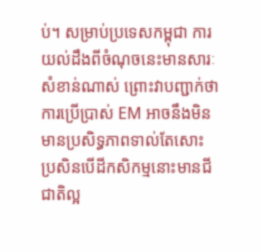ប់។ សម្រាប់ប្រទេសកម្ពុជា ការយល់ដឹងពីចំណុចនេះមានសារៈសំខាន់ណាស់ ព្រោះវាបញ្ជាក់ថាការប្រើប្រាស់ EM អាចនឹងមិនមានប្រសិទ្ធភាពទាល់តែសោះ ប្រសិនបើដីកសិកម្មនោះមានជីជាតិល្អ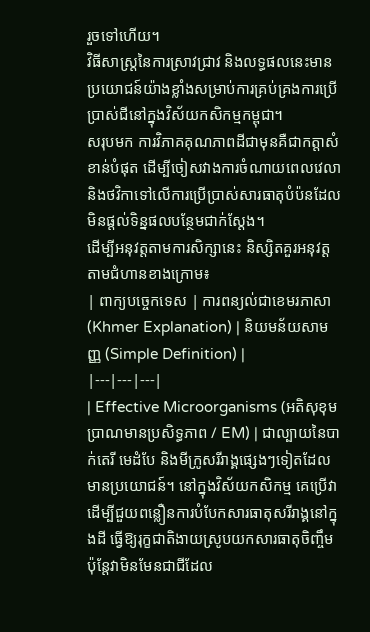រួចទៅហើយ។
វិធីសាស្ត្រនៃការស្រាវជ្រាវ និងលទ្ធផលនេះមានប្រយោជន៍យ៉ាងខ្លាំងសម្រាប់ការគ្រប់គ្រងការប្រើប្រាស់ជីនៅក្នុងវិស័យកសិកម្មកម្ពុជា។
សរុបមក ការវិភាគគុណភាពដីជាមុនគឺជាកត្តាសំខាន់បំផុត ដើម្បីចៀសវាងការចំណាយពេលវេលា និងថវិកាទៅលើការប្រើប្រាស់សារធាតុបំប៉នដែលមិនផ្តល់ទិន្នផលបន្ថែមជាក់ស្តែង។
ដើម្បីអនុវត្តតាមការសិក្សានេះ និស្សិតគួរអនុវត្តតាមជំហានខាងក្រោម៖
| ពាក្យបច្ចេកទេស | ការពន្យល់ជាខេមរភាសា (Khmer Explanation) | និយមន័យសាមញ្ញ (Simple Definition) |
|---|---|---|
| Effective Microorganisms (អតិសុខុមប្រាណមានប្រសិទ្ធភាព / EM) | ជាល្បាយនៃបាក់តេរី មេដំបែ និងមីក្រូសរីរាង្គផ្សេងៗទៀតដែលមានប្រយោជន៍។ នៅក្នុងវិស័យកសិកម្ម គេប្រើវាដើម្បីជួយពន្លឿនការបំបែកសារធាតុសរីរាង្គនៅក្នុងដី ធ្វើឱ្យរុក្ខជាតិងាយស្រូបយកសារធាតុចិញ្ចឹម ប៉ុន្តែវាមិនមែនជាជីដែល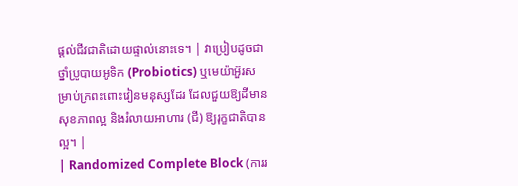ផ្តល់ជីវជាតិដោយផ្ទាល់នោះទេ។ | វាប្រៀបដូចជាថ្នាំប្រូបាយអូទិក (Probiotics) ឬមេយ៉ាអ៊ួរសម្រាប់ក្រពះពោះវៀនមនុស្សដែរ ដែលជួយឱ្យដីមានសុខភាពល្អ និងរំលាយអាហារ (ជី) ឱ្យរុក្ខជាតិបានល្អ។ |
| Randomized Complete Block (ការរ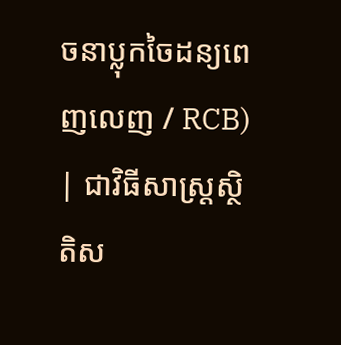ចនាប្លុកចៃដន្យពេញលេញ / RCB) | ជាវិធីសាស្ត្រស្ថិតិស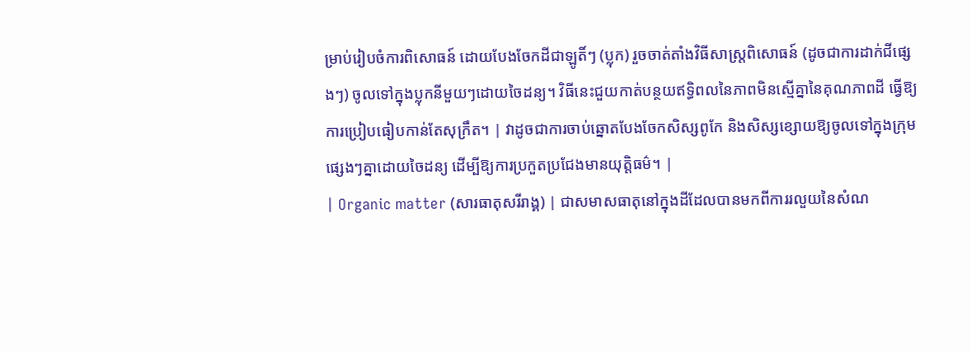ម្រាប់រៀបចំការពិសោធន៍ ដោយបែងចែកដីជាឡូតិ៍ៗ (ប្លុក) រួចចាត់តាំងវិធីសាស្ត្រពិសោធន៍ (ដូចជាការដាក់ជីផ្សេងៗ) ចូលទៅក្នុងប្លុកនីមួយៗដោយចៃដន្យ។ វិធីនេះជួយកាត់បន្ថយឥទ្ធិពលនៃភាពមិនស្មើគ្នានៃគុណភាពដី ធ្វើឱ្យការប្រៀបធៀបកាន់តែសុក្រឹត។ | វាដូចជាការចាប់ឆ្នោតបែងចែកសិស្សពូកែ និងសិស្សខ្សោយឱ្យចូលទៅក្នុងក្រុមផ្សេងៗគ្នាដោយចៃដន្យ ដើម្បីឱ្យការប្រកួតប្រជែងមានយុត្តិធម៌។ |
| Organic matter (សារធាតុសរីរាង្គ) | ជាសមាសធាតុនៅក្នុងដីដែលបានមកពីការរលួយនៃសំណ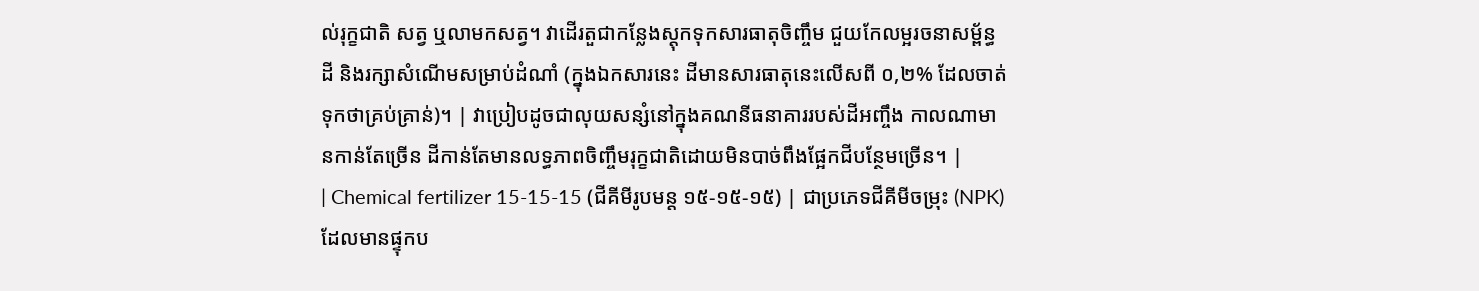ល់រុក្ខជាតិ សត្វ ឬលាមកសត្វ។ វាដើរតួជាកន្លែងស្តុកទុកសារធាតុចិញ្ចឹម ជួយកែលម្អរចនាសម្ព័ន្ធដី និងរក្សាសំណើមសម្រាប់ដំណាំ (ក្នុងឯកសារនេះ ដីមានសារធាតុនេះលើសពី ០,២% ដែលចាត់ទុកថាគ្រប់គ្រាន់)។ | វាប្រៀបដូចជាលុយសន្សំនៅក្នុងគណនីធនាគាររបស់ដីអញ្ចឹង កាលណាមានកាន់តែច្រើន ដីកាន់តែមានលទ្ធភាពចិញ្ចឹមរុក្ខជាតិដោយមិនបាច់ពឹងផ្អែកជីបន្ថែមច្រើន។ |
| Chemical fertilizer 15-15-15 (ជីគីមីរូបមន្ត ១៥-១៥-១៥) | ជាប្រភេទជីគីមីចម្រុះ (NPK) ដែលមានផ្ទុកប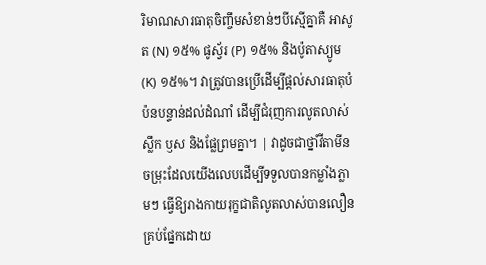រិមាណសារធាតុចិញ្ចឹមសំខាន់ៗបីស្មើគ្នាគឺ អាសូត (N) ១៥% ផូស្វ័រ (P) ១៥% និងប៉ូតាស្យូម (K) ១៥%។ វាត្រូវបានប្រើដើម្បីផ្តល់សារធាតុបំប៉នបន្ទាន់ដល់ដំណាំ ដើម្បីជំរុញការលូតលាស់ស្លឹក ឫស និងផ្លែព្រមគ្នា។ | វាដូចជាថ្នាំវីតាមីនចម្រុះដែលយើងលេបដើម្បីទទួលបានកម្លាំងភ្លាមៗ ធ្វើឱ្យរាងកាយរុក្ខជាតិលូតលាស់បានលឿនគ្រប់ផ្នែកដោយ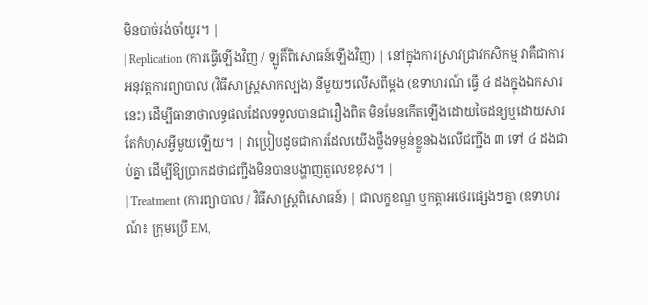មិនបាច់រង់ចាំយូរ។ |
| Replication (ការធ្វើឡើងវិញ / ឡូតិ៍ពិសោធន៍ឡើងវិញ) | នៅក្នុងការស្រាវជ្រាវកសិកម្ម វាគឺជាការអនុវត្តការព្យាបាល (វិធីសាស្ត្រសាកល្បង) នីមួយៗលើសពីម្តង (ឧទាហរណ៍ ធ្វើ ៤ ដងក្នុងឯកសារនេះ) ដើម្បីធានាថាលទ្ធផលដែលទទួលបានជារឿងពិត មិនមែនកើតឡើងដោយចៃដន្យឬដោយសារតែកំហុសអ្វីមួយឡើយ។ | វាប្រៀបដូចជាការដែលយើងថ្លឹងទម្ងន់ខ្លួនឯងលើជញ្ជីង ៣ ទៅ ៤ ដងជាប់គ្នា ដើម្បីឱ្យប្រាកដថាជញ្ជីងមិនបានបង្ហាញតួលេខខុស។ |
| Treatment (ការព្យាបាល / វិធីសាស្ត្រពិសោធន៍) | ជាលក្ខខណ្ឌ ឬកត្តាអថេរផ្សេងៗគ្នា (ឧទាហរណ៍៖ ក្រុមប្រើ EM,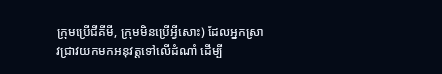ក្រុមប្រើជីគីមី, ក្រុមមិនប្រើអ្វីសោះ) ដែលអ្នកស្រាវជ្រាវយកមកអនុវត្តទៅលើដំណាំ ដើម្បី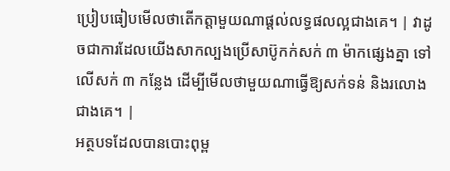ប្រៀបធៀបមើលថាតើកត្តាមួយណាផ្តល់លទ្ធផលល្អជាងគេ។ | វាដូចជាការដែលយើងសាកល្បងប្រើសាប៊ូកក់សក់ ៣ ម៉ាកផ្សេងគ្នា ទៅលើសក់ ៣ កន្លែង ដើម្បីមើលថាមួយណាធ្វើឱ្យសក់ទន់ និងរលោងជាងគេ។ |
អត្ថបទដែលបានបោះពុម្ព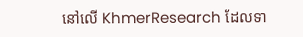នៅលើ KhmerResearch ដែលទា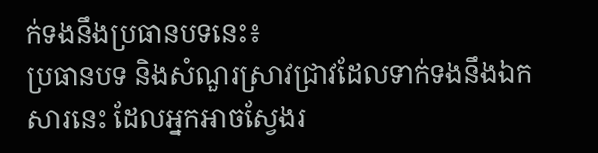ក់ទងនឹងប្រធានបទនេះ៖
ប្រធានបទ និងសំណួរស្រាវជ្រាវដែលទាក់ទងនឹងឯកសារនេះ ដែលអ្នកអាចស្វែងរ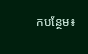កបន្ថែម៖